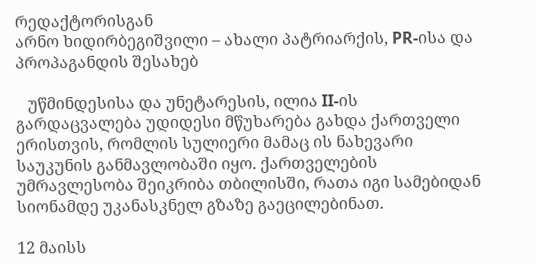რედაქტორისგან
არნო ხიდირბეგიშვილი – ახალი პატრიარქის, PR-ისა და პროპაგანდის შესახებ

   უწმინდესისა და უნეტარესის, ილია II-ის გარდაცვალება უდიდესი მწუხარება გახდა ქართველი ერისთვის, რომლის სულიერი მამაც ის ნახევარი საუკუნის განმავლობაში იყო. ქართველების უმრავლესობა შეიკრიბა თბილისში, რათა იგი სამებიდან სიონამდე უკანასკნელ გზაზე გაეცილებინათ.

12 მაისს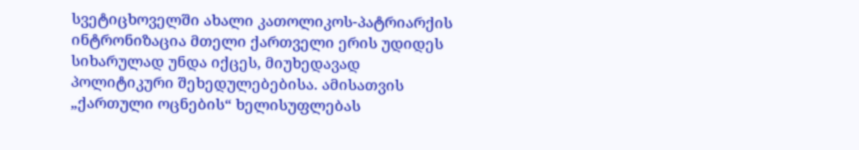სვეტიცხოველში ახალი კათოლიკოს-პატრიარქის ინტრონიზაცია მთელი ქართველი ერის უდიდეს სიხარულად უნდა იქცეს, მიუხედავად პოლიტიკური შეხედულებებისა. ამისათვის „ქართული ოცნების“ ხელისუფლებას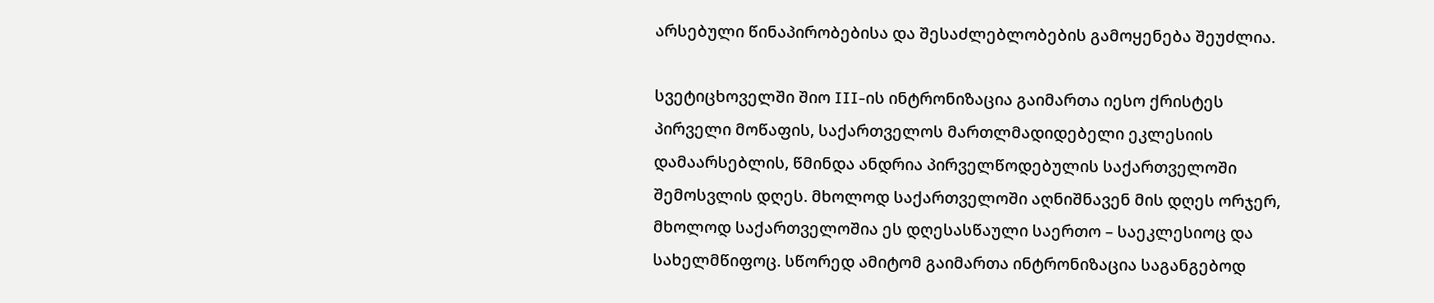არსებული წინაპირობებისა და შესაძლებლობების გამოყენება შეუძლია.

სვეტიცხოველში შიო III-ის ინტრონიზაცია გაიმართა იესო ქრისტეს პირველი მოწაფის, საქართველოს მართლმადიდებელი ეკლესიის დამაარსებლის, წმინდა ანდრია პირველწოდებულის საქართველოში შემოსვლის დღეს. მხოლოდ საქართველოში აღნიშნავენ მის დღეს ორჯერ, მხოლოდ საქართველოშია ეს დღესასწაული საერთო – საეკლესიოც და სახელმწიფოც. სწორედ ამიტომ გაიმართა ინტრონიზაცია საგანგებოდ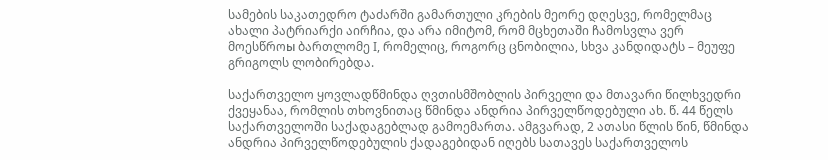სამების საკათედრო ტაძარში გამართული კრების მეორე დღესვე, რომელმაც ახალი პატრიარქი აირჩია, და არა იმიტომ, რომ მცხეთაში ჩამოსვლა ვერ მოესწროы ბართლომე I, რომელიც, როგორც ცნობილია, სხვა კანდიდატს – მეუფე გრიგოლს ლობირებდა.

საქართველო ყოვლადწმინდა ღვთისმშობლის პირველი და მთავარი წილხვედრი ქვეყანაა, რომლის თხოვნითაც წმინდა ანდრია პირველწოდებული ახ. წ. 44 წელს საქართველოში საქადაგებლად გამოემართა. ამგვარად, 2 ათასი წლის წინ, წმინდა ანდრია პირველწოდებულის ქადაგებიდან იღებს სათავეს საქართველოს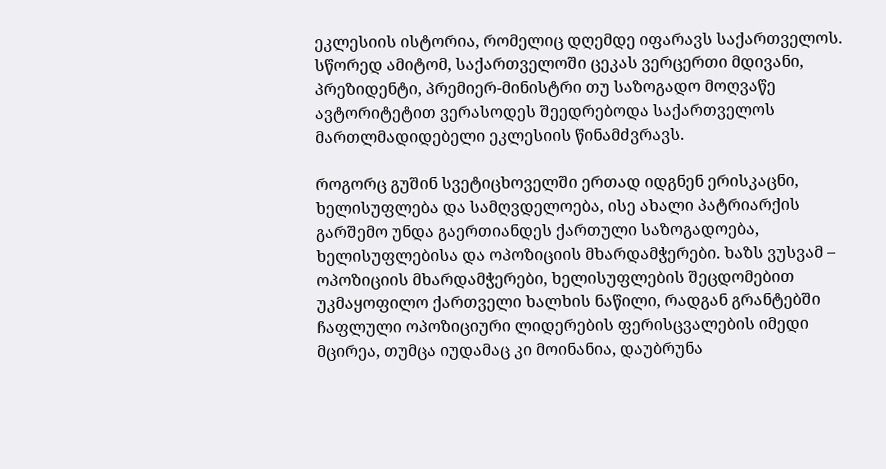ეკლესიის ისტორია, რომელიც დღემდე იფარავს საქართველოს. სწორედ ამიტომ, საქართველოში ცეკას ვერცერთი მდივანი, პრეზიდენტი, პრემიერ-მინისტრი თუ საზოგადო მოღვაწე ავტორიტეტით ვერასოდეს შეედრებოდა საქართველოს მართლმადიდებელი ეკლესიის წინამძვრავს.

როგორც გუშინ სვეტიცხოველში ერთად იდგნენ ერისკაცნი, ხელისუფლება და სამღვდელოება, ისე ახალი პატრიარქის გარშემო უნდა გაერთიანდეს ქართული საზოგადოება, ხელისუფლებისა და ოპოზიციის მხარდამჭერები. ხაზს ვუსვამ – ოპოზიციის მხარდამჭერები, ხელისუფლების შეცდომებით უკმაყოფილო ქართველი ხალხის ნაწილი, რადგან გრანტებში ჩაფლული ოპოზიციური ლიდერების ფერისცვალების იმედი მცირეა, თუმცა იუდამაც კი მოინანია, დაუბრუნა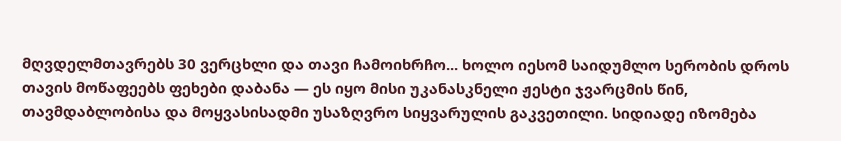მღვდელმთავრებს 30 ვერცხლი და თავი ჩამოიხრჩო... ხოლო იესომ საიდუმლო სერობის დროს თავის მოწაფეებს ფეხები დაბანა — ეს იყო მისი უკანასკნელი ჟესტი ჯვარცმის წინ, თავმდაბლობისა და მოყვასისადმი უსაზღვრო სიყვარულის გაკვეთილი. სიდიადე იზომება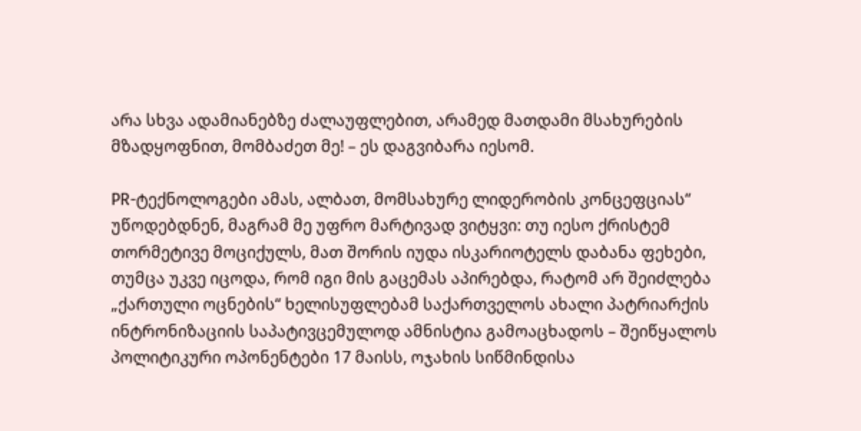არა სხვა ადამიანებზე ძალაუფლებით, არამედ მათდამი მსახურების მზადყოფნით, მომბაძეთ მე! – ეს დაგვიბარა იესომ.

PR-ტექნოლოგები ამას, ალბათ, მომსახურე ლიდერობის კონცეფციას“ უწოდებდნენ, მაგრამ მე უფრო მარტივად ვიტყვი: თუ იესო ქრისტემ თორმეტივე მოციქულს, მათ შორის იუდა ისკარიოტელს დაბანა ფეხები, თუმცა უკვე იცოდა, რომ იგი მის გაცემას აპირებდა, რატომ არ შეიძლება „ქართული ოცნების“ ხელისუფლებამ საქართველოს ახალი პატრიარქის ინტრონიზაციის საპატივცემულოდ ამნისტია გამოაცხადოს – შეიწყალოს პოლიტიკური ოპონენტები 17 მაისს, ოჯახის სიწმინდისა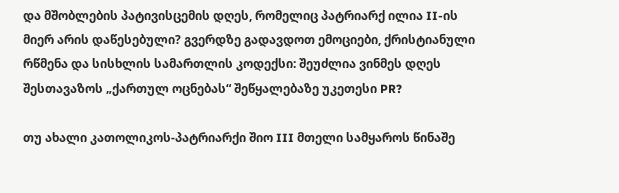და მშობლების პატივისცემის დღეს, რომელიც პატრიარქ ილია II-ის მიერ არის დაწესებული? გვერდზე გადავდოთ ემოციები, ქრისტიანული რწმენა და სისხლის სამართლის კოდექსი: შეუძლია ვინმეს დღეს შესთავაზოს „ქართულ ოცნებას“ შეწყალებაზე უკეთესი PR?

თუ ახალი კათოლიკოს-პატრიარქი შიო III მთელი სამყაროს წინაშე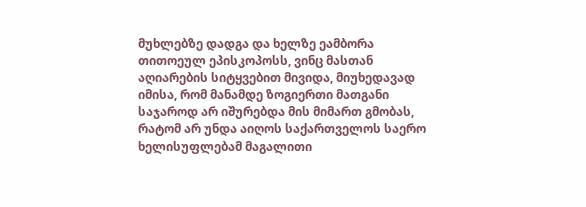მუხლებზე დადგა და ხელზე ეამბორა თითოეულ ეპისკოპოსს, ვინც მასთან აღიარების სიტყვებით მივიდა, მიუხედავად იმისა, რომ მანამდე ზოგიერთი მათგანი საჯაროდ არ იშურებდა მის მიმართ გმობას, რატომ არ უნდა აიღოს საქართველოს საერო ხელისუფლებამ მაგალითი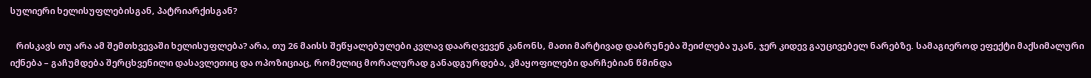სულიერი ხელისუფლებისგან, პატრიარქისგან?

   რისკავს თუ არა ამ შემთხვევაში ხელისუფლება? არა, თუ 26 მაისს შეწყალებულები კვლავ დაარღვევენ კანონს, მათი მარტივად დაბრუნება შეიძლება უკან, ჯერ კიდევ გაუცივებელ ნარებზე. სამაგიეროდ ეფექტი მაქსიმალური იქნება – გაჩუმდება შერცხვენილი დასავლეთიც და ოპოზიციაც, რომელიც მორალურად განადგურდება, კმაყოფილები დარჩებიან წმინდა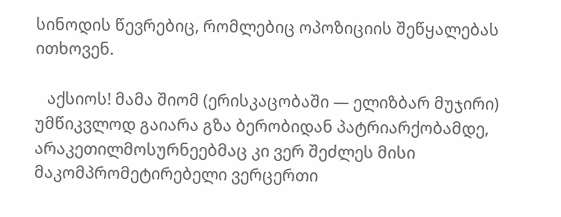სინოდის წევრებიც, რომლებიც ოპოზიციის შეწყალებას ითხოვენ.

   აქსიოს! მამა შიომ (ერისკაცობაში — ელიზბარ მუჯირი) უმწიკვლოდ გაიარა გზა ბერობიდან პატრიარქობამდე, არაკეთილმოსურნეებმაც კი ვერ შეძლეს მისი მაკომპრომეტირებელი ვერცერთი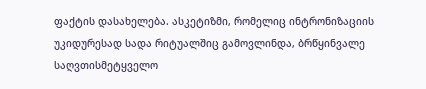ფაქტის დასახელება. ასკეტიზმი, რომელიც ინტრონიზაციის უკიდურესად სადა რიტუალშიც გამოვლინდა, ბრწყინვალე საღვთისმეტყველო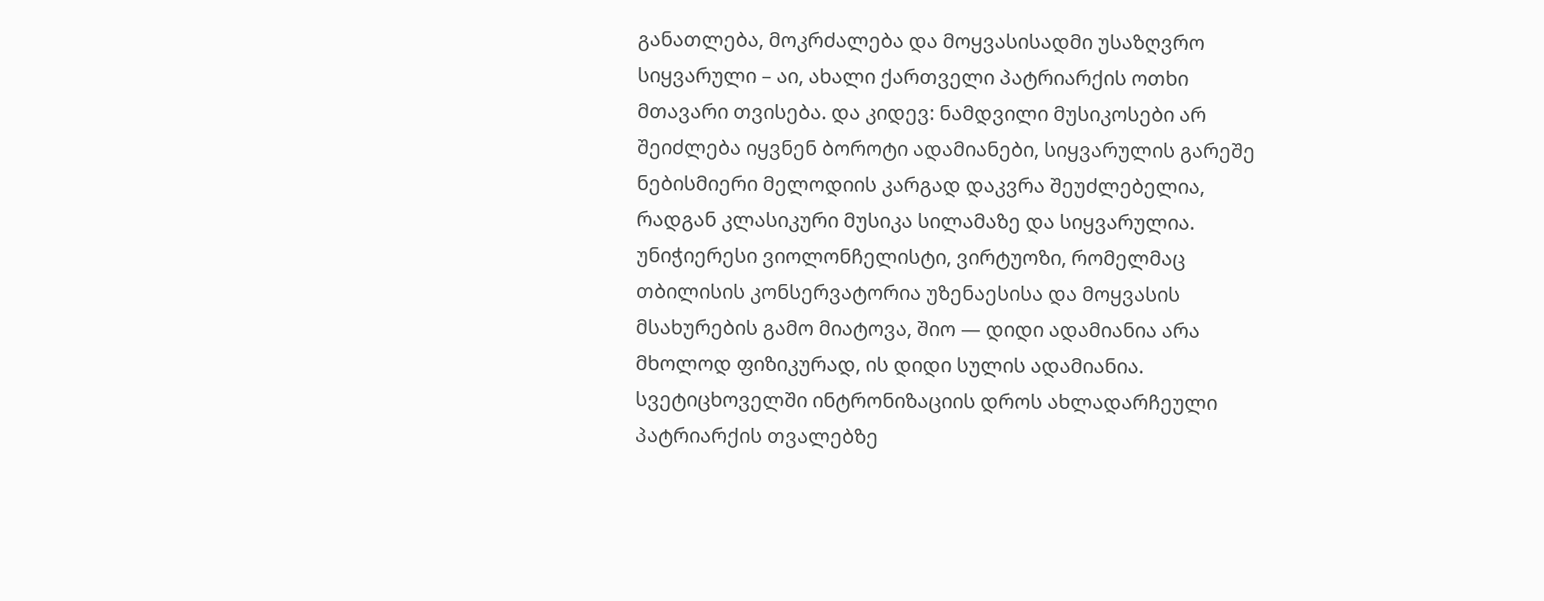განათლება, მოკრძალება და მოყვასისადმი უსაზღვრო სიყვარული – აი, ახალი ქართველი პატრიარქის ოთხი მთავარი თვისება. და კიდევ: ნამდვილი მუსიკოსები არ შეიძლება იყვნენ ბოროტი ადამიანები, სიყვარულის გარეშე ნებისმიერი მელოდიის კარგად დაკვრა შეუძლებელია, რადგან კლასიკური მუსიკა სილამაზე და სიყვარულია. უნიჭიერესი ვიოლონჩელისტი, ვირტუოზი, რომელმაც თბილისის კონსერვატორია უზენაესისა და მოყვასის მსახურების გამო მიატოვა, შიო — დიდი ადამიანია არა მხოლოდ ფიზიკურად, ის დიდი სულის ადამიანია. სვეტიცხოველში ინტრონიზაციის დროს ახლადარჩეული პატრიარქის თვალებზე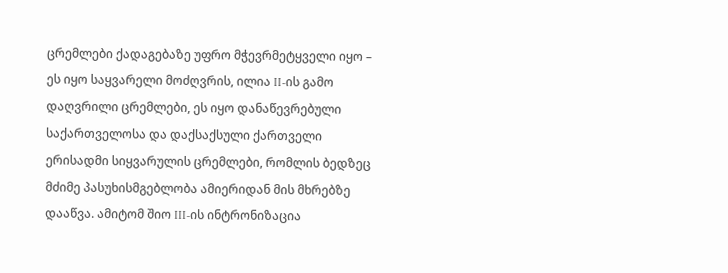ცრემლები ქადაგებაზე უფრო მჭევრმეტყველი იყო – ეს იყო საყვარელი მოძღვრის, ილია II-ის გამო დაღვრილი ცრემლები, ეს იყო დანაწევრებული საქართველოსა და დაქსაქსული ქართველი ერისადმი სიყვარულის ცრემლები, რომლის ბედზეც მძიმე პასუხისმგებლობა ამიერიდან მის მხრებზე დააწვა. ამიტომ შიო III-ის ინტრონიზაცია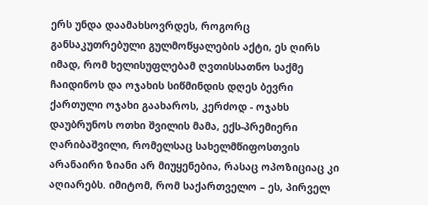ერს უნდა დაამახსოვრდეს, როგორც განსაკუთრებული გულმოწყალების აქტი, ეს ღირს იმად, რომ ხელისუფლებამ ღვთისსათნო საქმე ჩაიდინოს და ოჯახის სიწმინდის დღეს ბევრი ქართული ოჯახი გაახაროს, კერძოდ - ოჯახს დაუბრუნოს ოთხი შვილის მამა, ექს-პრემიერი ღარიბაშვილი, რომელსაც სახელმწიფოსთვის არანაირი ზიანი არ მიუყენებია, რასაც ოპოზიციაც კი აღიარებს. იმიტომ, რომ საქართველო – ეს, პირველ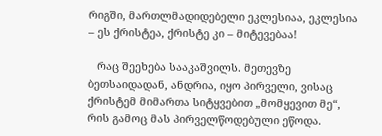რიგში, მართლმადიდებელი ეკლესიაა, ეკლესია – ეს ქრისტეა, ქრისტე კი – მიტევებაა!

   რაც შეეხება სააკაშვილს. მეთევზე ბეთსაიდადან, ანდრია, იყო პირველი, ვისაც ქრისტემ მიმართა სიტყვებით „მომყევით მე“, რის გამოც მას პირველწოდებული ეწოდა.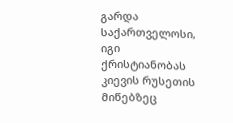გარდა საქართველოსი, იგი ქრისტიანობას კიევის რუსეთის მიწებზეც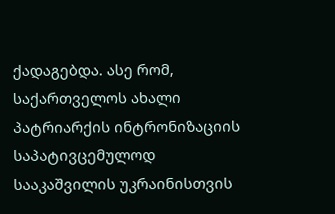ქადაგებდა. ასე რომ, საქართველოს ახალი პატრიარქის ინტრონიზაციის საპატივცემულოდ სააკაშვილის უკრაინისთვის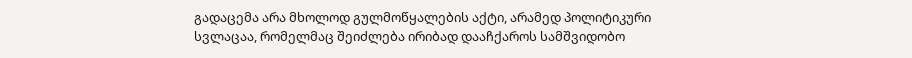გადაცემა არა მხოლოდ გულმოწყალების აქტი, არამედ პოლიტიკური სვლაცაა, რომელმაც შეიძლება ირიბად დააჩქაროს სამშვიდობო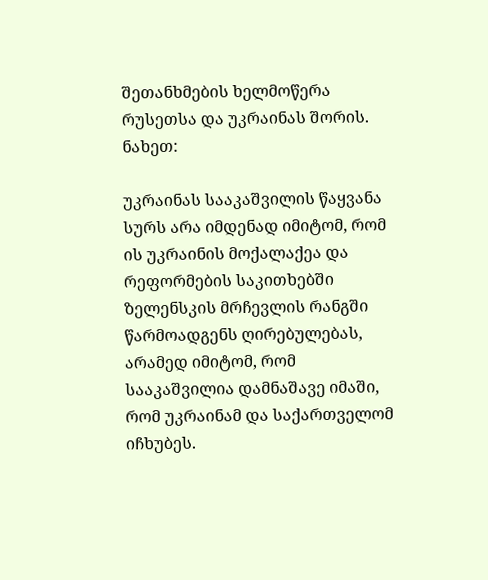შეთანხმების ხელმოწერა რუსეთსა და უკრაინას შორის. ნახეთ:

უკრაინას სააკაშვილის წაყვანა სურს არა იმდენად იმიტომ, რომ ის უკრაინის მოქალაქეა და რეფორმების საკითხებში ზელენსკის მრჩევლის რანგში წარმოადგენს ღირებულებას, არამედ იმიტომ, რომ სააკაშვილია დამნაშავე იმაში, რომ უკრაინამ და საქართველომ იჩხუბეს.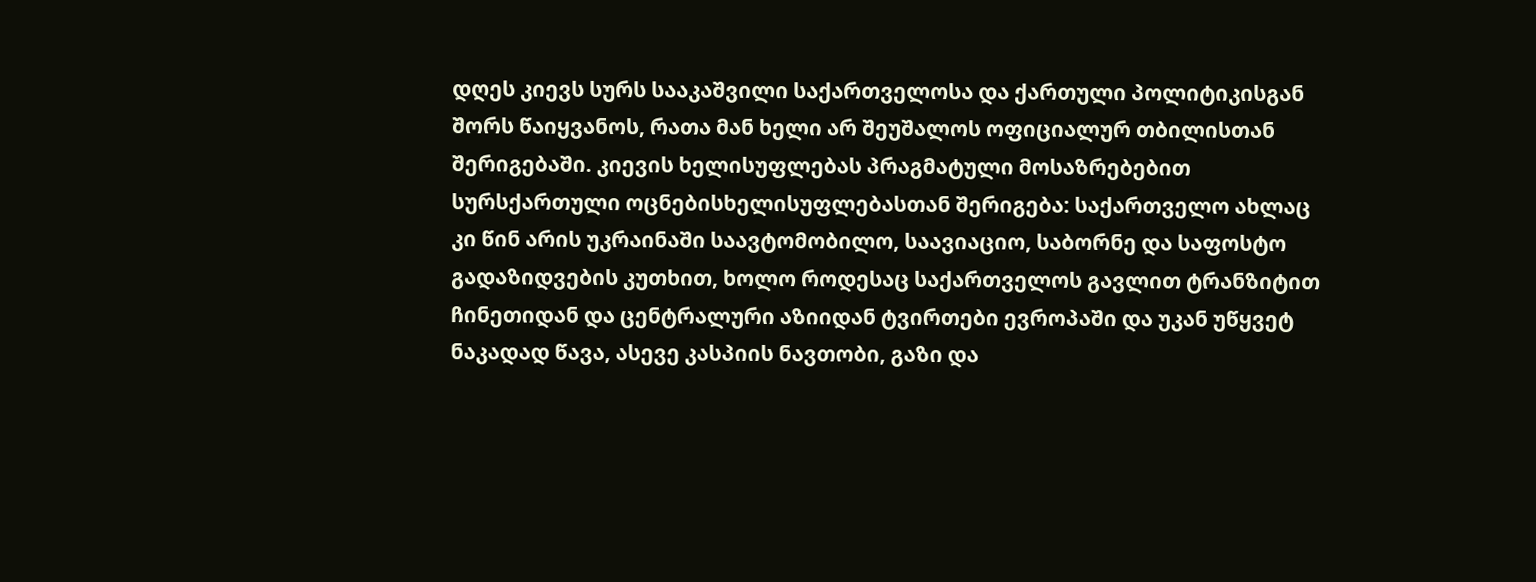დღეს კიევს სურს სააკაშვილი საქართველოსა და ქართული პოლიტიკისგან შორს წაიყვანოს, რათა მან ხელი არ შეუშალოს ოფიციალურ თბილისთან შერიგებაში. კიევის ხელისუფლებას პრაგმატული მოსაზრებებით სურსქართული ოცნებისხელისუფლებასთან შერიგება: საქართველო ახლაც კი წინ არის უკრაინაში საავტომობილო, საავიაციო, საბორნე და საფოსტო გადაზიდვების კუთხით, ხოლო როდესაც საქართველოს გავლით ტრანზიტით ჩინეთიდან და ცენტრალური აზიიდან ტვირთები ევროპაში და უკან უწყვეტ ნაკადად წავა, ასევე კასპიის ნავთობი, გაზი და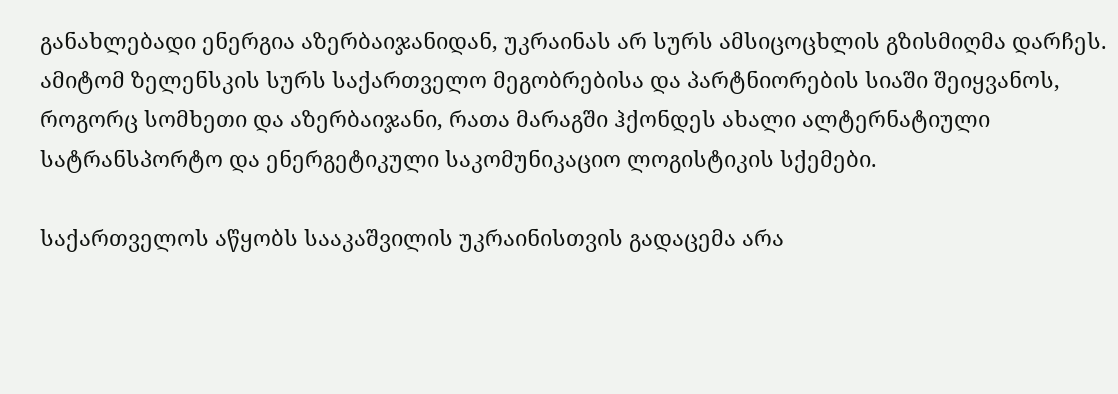განახლებადი ენერგია აზერბაიჯანიდან, უკრაინას არ სურს ამსიცოცხლის გზისმიღმა დარჩეს. ამიტომ ზელენსკის სურს საქართველო მეგობრებისა და პარტნიორების სიაში შეიყვანოს, როგორც სომხეთი და აზერბაიჯანი, რათა მარაგში ჰქონდეს ახალი ალტერნატიული სატრანსპორტო და ენერგეტიკული საკომუნიკაციო ლოგისტიკის სქემები.

საქართველოს აწყობს სააკაშვილის უკრაინისთვის გადაცემა არა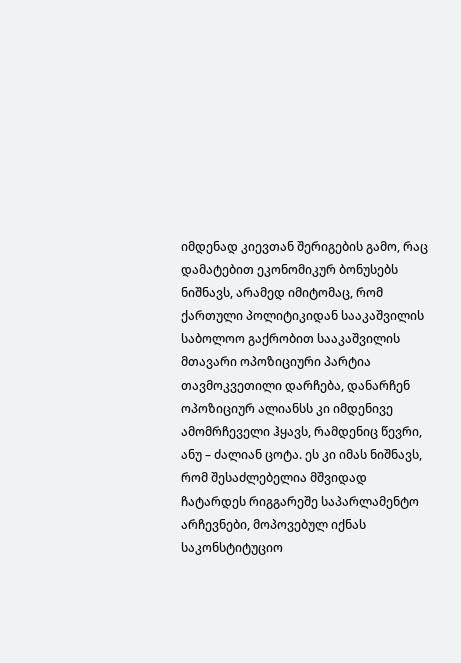იმდენად კიევთან შერიგების გამო, რაც დამატებით ეკონომიკურ ბონუსებს ნიშნავს, არამედ იმიტომაც, რომ ქართული პოლიტიკიდან სააკაშვილის საბოლოო გაქრობით სააკაშვილის მთავარი ოპოზიციური პარტია თავმოკვეთილი დარჩება, დანარჩენ ოპოზიციურ ალიანსს კი იმდენივე ამომრჩეველი ჰყავს, რამდენიც წევრი, ანუ – ძალიან ცოტა. ეს კი იმას ნიშნავს, რომ შესაძლებელია მშვიდად ჩატარდეს რიგგარეშე საპარლამენტო არჩევნები, მოპოვებულ იქნას საკონსტიტუციო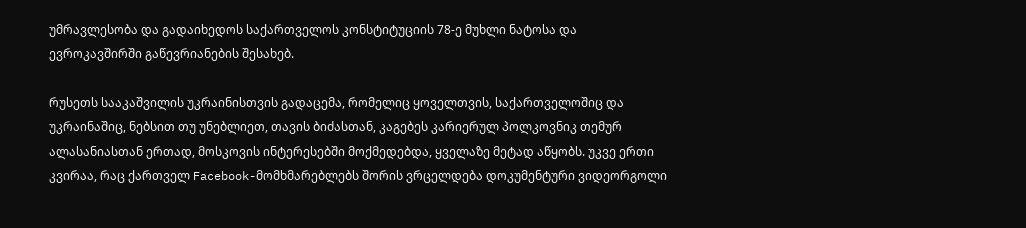უმრავლესობა და გადაიხედოს საქართველოს კონსტიტუციის 78-ე მუხლი ნატოსა და ევროკავშირში გაწევრიანების შესახებ.

რუსეთს სააკაშვილის უკრაინისთვის გადაცემა, რომელიც ყოველთვის, საქართველოშიც და უკრაინაშიც, ნებსით თუ უნებლიეთ, თავის ბიძასთან, კაგებეს კარიერულ პოლკოვნიკ თემურ ალასანიასთან ერთად, მოსკოვის ინტერესებში მოქმედებდა, ყველაზე მეტად აწყობს. უკვე ერთი კვირაა, რაც ქართველ Facebook-მომხმარებლებს შორის ვრცელდება დოკუმენტური ვიდეორგოლი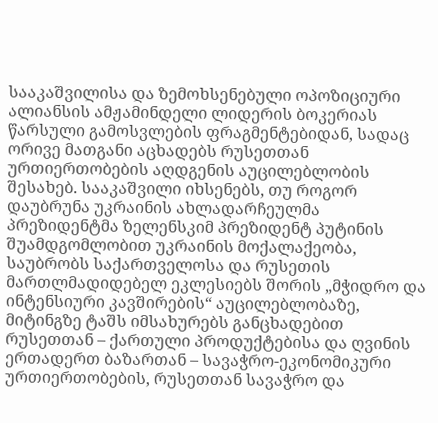სააკაშვილისა და ზემოხსენებული ოპოზიციური ალიანსის ამჟამინდელი ლიდერის ბოკერიას წარსული გამოსვლების ფრაგმენტებიდან, სადაც ორივე მათგანი აცხადებს რუსეთთან ურთიერთობების აღდგენის აუცილებლობის შესახებ. სააკაშვილი იხსენებს, თუ როგორ დაუბრუნა უკრაინის ახლადარჩეულმა პრეზიდენტმა ზელენსკიმ პრეზიდენტ პუტინის შუამდგომლობით უკრაინის მოქალაქეობა, საუბრობს საქართველოსა და რუსეთის მართლმადიდებელ ეკლესიებს შორის „მჭიდრო და ინტენსიური კავშირების“ აუცილებლობაზე, მიტინგზე ტაშს იმსახურებს განცხადებით რუსეთთან – ქართული პროდუქტებისა და ღვინის ერთადერთ ბაზართან – სავაჭრო-ეკონომიკური ურთიერთობების, რუსეთთან სავაჭრო და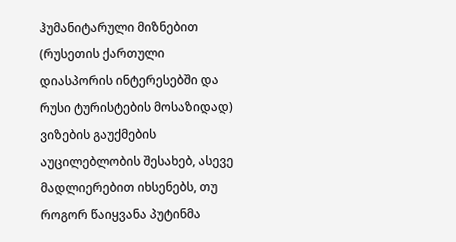ჰუმანიტარული მიზნებით (რუსეთის ქართული დიასპორის ინტერესებში და რუსი ტურისტების მოსაზიდად) ვიზების გაუქმების აუცილებლობის შესახებ, ასევე მადლიერებით იხსენებს, თუ როგორ წაიყვანა პუტინმა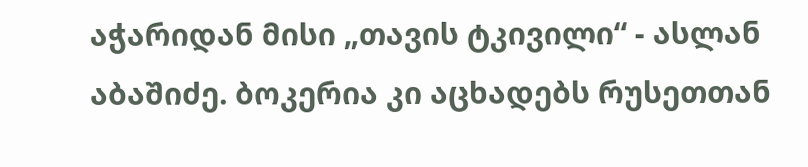აჭარიდან მისი „თავის ტკივილი“ - ასლან აბაშიძე. ბოკერია კი აცხადებს რუსეთთან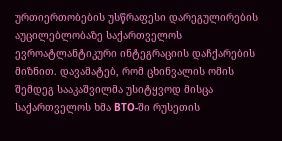ურთიერთობების უსწრაფესი დარეგულირების აუცილებლობაზე საქართველოს ევროატლანტიკური ინტეგრაციის დაჩქარების მიზნით. დავამატებ, რომ ცხინვალის ომის შემდეგ სააკაშვილმა უსიტყვოდ მისცა საქართველოს ხმა ВТО-ში რუსეთის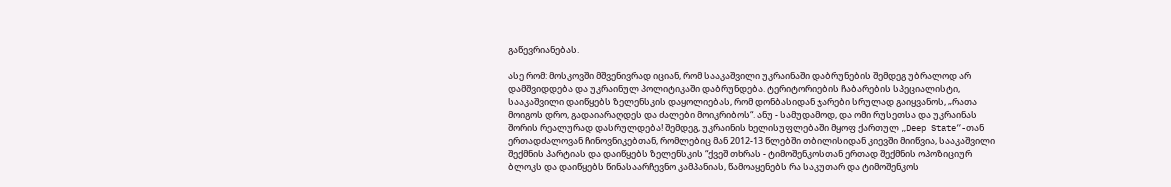გაწევრიანებას.

ასე რომ: მოსკოვში მშვენივრად იციან, რომ სააკაშვილი უკრაინაში დაბრუნების შემდეგ უბრალოდ არ დამშვიდდება და უკრაინულ პოლიტიკაში დაბრუნდება. ტერიტორიების ჩაბარების სპეციალისტი, სააკაშვილი დაიწყებს ზელენსკის დაყოლიებას, რომ დონბასიდან ჯარები სრულად გაიყვანოს, „რათა მოიგოს დრო, გადაიარაღდეს და ძალები მოიკრიბოს“. ანუ - სამუდამოდ, და ომი რუსეთსა და უკრაინას შორის რეალურად დასრულდება! შემდეგ, უკრაინის ხელისუფლებაში მყოფ ქართულ „Deep State“-თან ერთადძალოვან ჩინოვნიკებთან, რომლებიც მან 2012-13 წლებში თბილისიდან კიევში მიიწვია, სააკაშვილი შექმნის პარტიას და დაიწყებს ზელენსკის “ქვეშ თხრას - ტიმოშენკოსთან ერთად შექმნის ოპოზიციურ ბლოკს და დაიწყებს წინასაარჩევნო კამპანიას, წამოაყენებს რა საკუთარ და ტიმოშენკოს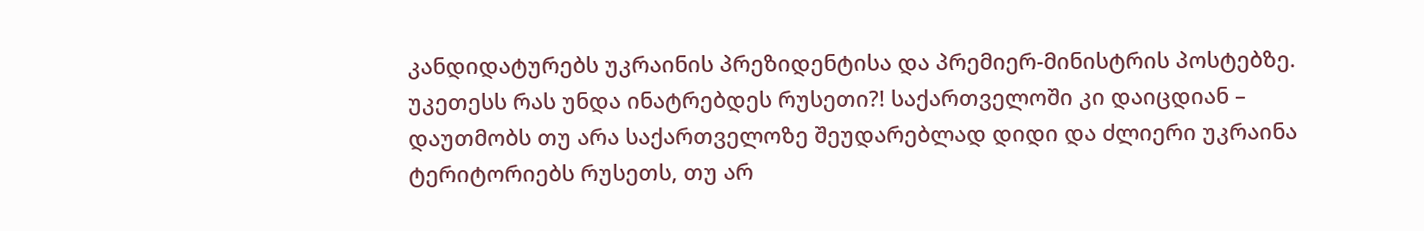კანდიდატურებს უკრაინის პრეზიდენტისა და პრემიერ-მინისტრის პოსტებზე. უკეთესს რას უნდა ინატრებდეს რუსეთი?! საქართველოში კი დაიცდიან – დაუთმობს თუ არა საქართველოზე შეუდარებლად დიდი და ძლიერი უკრაინა ტერიტორიებს რუსეთს, თუ არ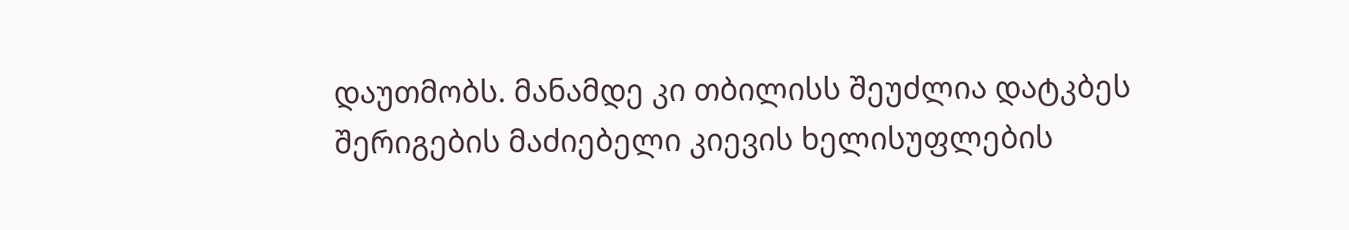დაუთმობს. მანამდე კი თბილისს შეუძლია დატკბეს შერიგების მაძიებელი კიევის ხელისუფლების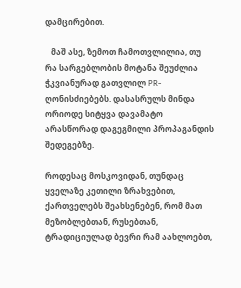დამცირებით.

   მაშ ასე, ზემოთ ჩამოთვლილია, თუ რა სარგებლობის მოტანა შეუძლია ჭკვიანურად გათვლილ PR-ღონისძიებებს. დასასრულს მინდა ორიოდე სიტყვა დავამატო არასწორად დაგეგმილი პროპაგანდის შედეგებზე.

როდესაც მოსკოვიდან, თუნდაც ყველაზე კეთილი ზრახვებით, ქართველებს შეახსენებენ, რომ მათ მეზობლებთან, რუსებთან, ტრადიციულად ბევრი რამ აახლოებთ,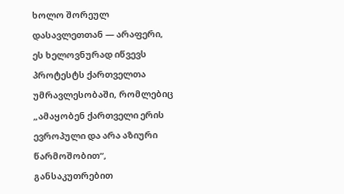ხოლო შორეულ დასავლეთთან — არაფერი, ეს ხელოვნურად იწვევს პროტესტს ქართველთა უმრავლესობაში, რომლებიც „ამაყობენ ქართველი ერის ევროპული და არა აზიური წარმოშობით“, განსაკუთრებით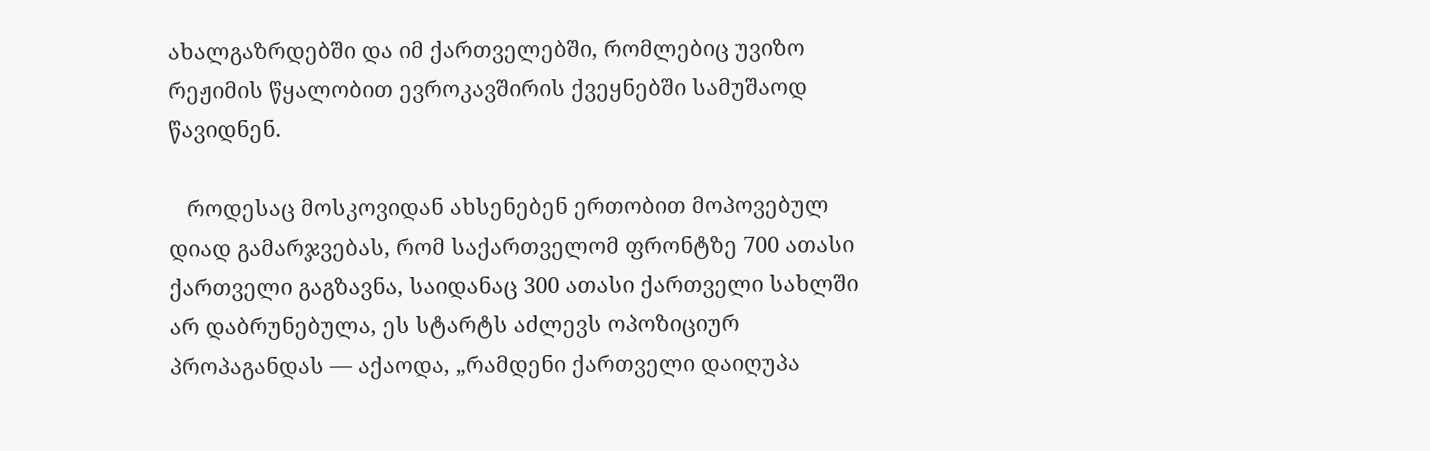ახალგაზრდებში და იმ ქართველებში, რომლებიც უვიზო რეჟიმის წყალობით ევროკავშირის ქვეყნებში სამუშაოდ წავიდნენ.

   როდესაც მოსკოვიდან ახსენებენ ერთობით მოპოვებულ დიად გამარჯვებას, რომ საქართველომ ფრონტზე 700 ათასი ქართველი გაგზავნა, საიდანაც 300 ათასი ქართველი სახლში არ დაბრუნებულა, ეს სტარტს აძლევს ოპოზიციურ პროპაგანდას — აქაოდა, „რამდენი ქართველი დაიღუპა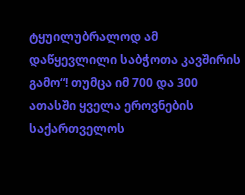ტყუილუბრალოდ ამ დაწყევლილი საბჭოთა კავშირის გამო“! თუმცა იმ 700 და 300 ათასში ყველა ეროვნების საქართველოს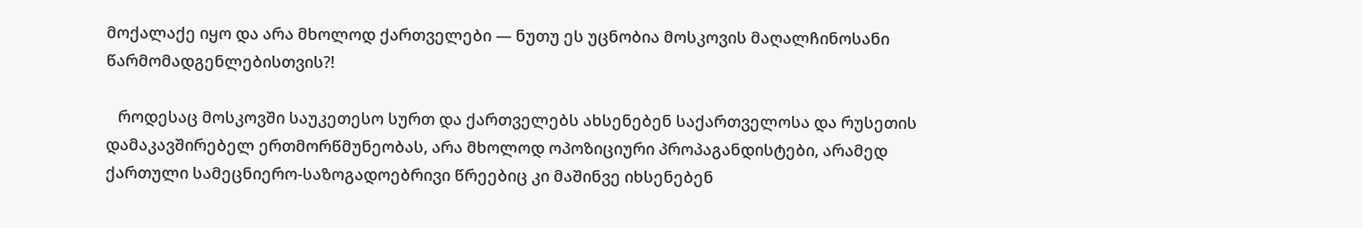მოქალაქე იყო და არა მხოლოდ ქართველები — ნუთუ ეს უცნობია მოსკოვის მაღალჩინოსანი წარმომადგენლებისთვის?!

   როდესაც მოსკოვში საუკეთესო სურთ და ქართველებს ახსენებენ საქართველოსა და რუსეთის დამაკავშირებელ ერთმორწმუნეობას, არა მხოლოდ ოპოზიციური პროპაგანდისტები, არამედ ქართული სამეცნიერო-საზოგადოებრივი წრეებიც კი მაშინვე იხსენებენ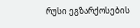რუსი ეგზარქოსების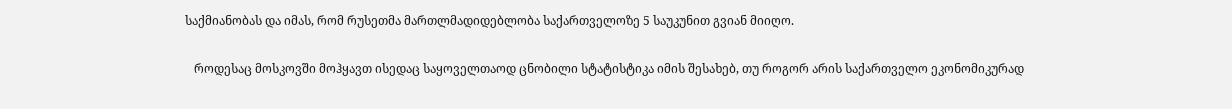საქმიანობას და იმას, რომ რუსეთმა მართლმადიდებლობა საქართველოზე 5 საუკუნით გვიან მიიღო.

   როდესაც მოსკოვში მოჰყავთ ისედაც საყოველთაოდ ცნობილი სტატისტიკა იმის შესახებ, თუ როგორ არის საქართველო ეკონომიკურად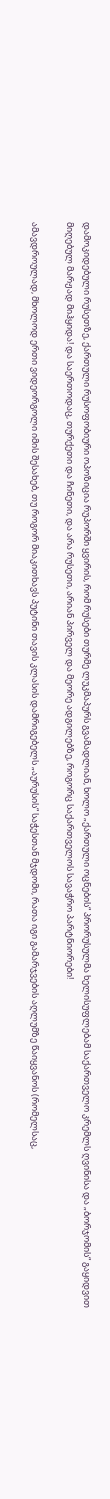დამოკიდებული რუსეთზე, ქართული რუსოფობიური ოპოზიცია რუპორში ყვირის, რომ რუსები თურმე ლუკმაპურს გვამადლიან, ხოლო „ქართული ოცნების“ პრორუსულმა ხელისუფლებამ საქართველო კრემლს ღვინისა და „ბორჯომის“ გაყიდვით მიღებულ მარჟად მიჰყიდა! და საერთოდაც, თურქეთი და ჩინეთი, და არა რუსეთი, არიან პირველ და მეორე ადგილებზე, როგორც საქართველოს სავაჭრო პარტნიორები!

ამავდროულად, მხოლოდ ერთი ვიდეორგოლი იმის შესახებ, თუ როგორ მიაკითხავს პუტინი თავის კლასის დამრიგებელს „აურუსის“ საჭესთან მჯდომი, რათა იგი გამარჯვების აღლუმზე წაიყვანოს (რომელსაც,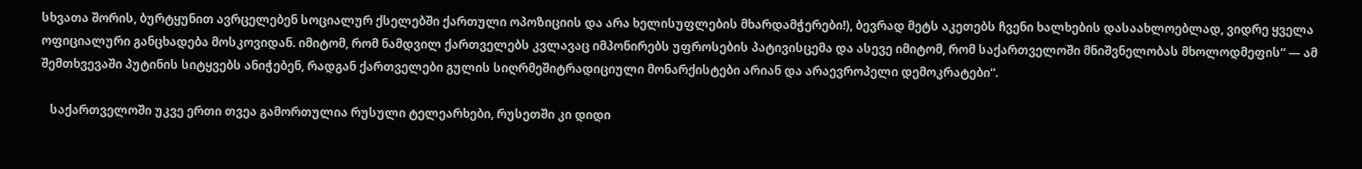სხვათა შორის, ბურტყუნით ავრცელებენ სოციალურ ქსელებში ქართული ოპოზიციის და არა ხელისუფლების მხარდამჭერები!), ბევრად მეტს აკეთებს ჩვენი ხალხების დასაახლოებლად, ვიდრე ყველა ოფიციალური განცხადება მოსკოვიდან. იმიტომ, რომ ნამდვილ ქართველებს კვლავაც იმპონირებს უფროსების პატივისცემა და ასევე იმიტომ, რომ საქართველოში მნიშვნელობას მხოლოდმეფის“ — ამ შემთხვევაში პუტინის სიტყვებს ანიჭებენ, რადგან ქართველები გულის სიღრმეშიტრადიციული მონარქისტები არიან და არაევროპელი დემოკრატები“.

   საქართველოში უკვე ერთი თვეა გამორთულია რუსული ტელეარხები, რუსეთში კი დიდი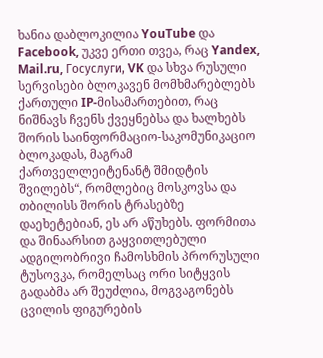ხანია დაბლოკილია YouTube და Facebook, უკვე ერთი თვეა, რაც Yandex, Mail.ru, Госуслуги, VK და სხვა რუსული სერვისები ბლოკავენ მომხმარებლებს ქართული IP-მისამართებით, რაც ნიშნავს ჩვენს ქვეყნებსა და ხალხებს შორის საინფორმაციო-საკომუნიკაციო ბლოკადას, მაგრამ ქართველლეიტენანტ შმიდტის შვილებს“, რომლებიც მოსკოვსა და თბილისს შორის ტრასებზე დაეხეტებიან, ეს არ აწუხებს. ფორმითა და შინაარსით გაყვითლებული ადგილობრივი ჩამოსხმის პრორუსული ტუსოვკა, რომელსაც ორი სიტყვის გადაბმა არ შეუძლია, მოგვაგონებს ცვილის ფიგურების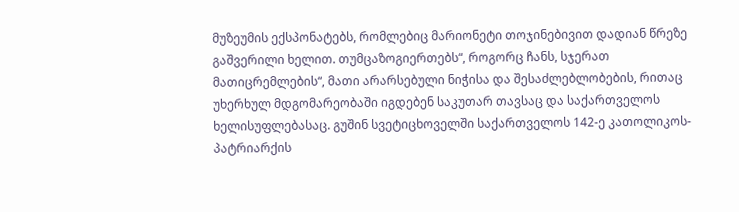მუზეუმის ექსპონატებს, რომლებიც მარიონეტი თოჯინებივით დადიან წრეზე გაშვერილი ხელით. თუმცაზოგიერთებს“, როგორც ჩანს, სჯერათ მათიცრემლების“, მათი არარსებული ნიჭისა და შესაძლებლობების, რითაც უხერხულ მდგომარეობაში იგდებენ საკუთარ თავსაც და საქართველოს ხელისუფლებასაც. გუშინ სვეტიცხოველში საქართველოს 142-ე კათოლიკოს-პატრიარქის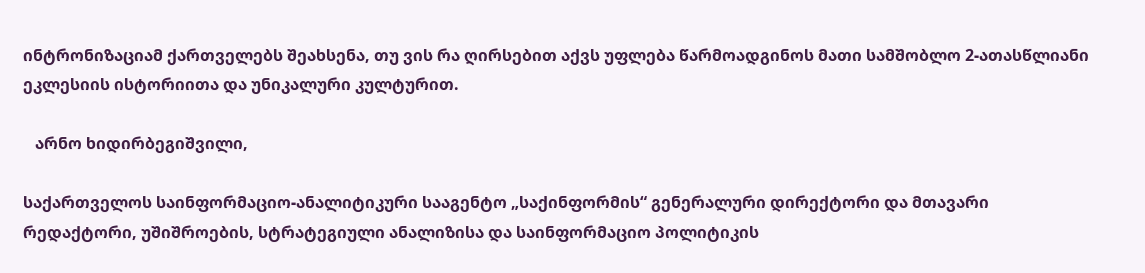ინტრონიზაციამ ქართველებს შეახსენა, თუ ვის რა ღირსებით აქვს უფლება წარმოადგინოს მათი სამშობლო 2-ათასწლიანი ეკლესიის ისტორიითა და უნიკალური კულტურით.

   არნო ხიდირბეგიშვილი,

საქართველოს საინფორმაციო-ანალიტიკური სააგენტო „საქინფორმის“ გენერალური დირექტორი და მთავარი რედაქტორი, უშიშროების, სტრატეგიული ანალიზისა და საინფორმაციო პოლიტიკის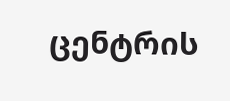ცენტრის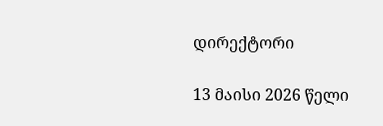დირექტორი

13 მაისი 2026 წელი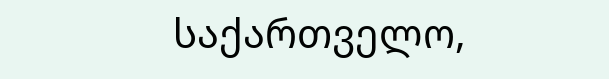საქართველო,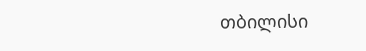თბილისი